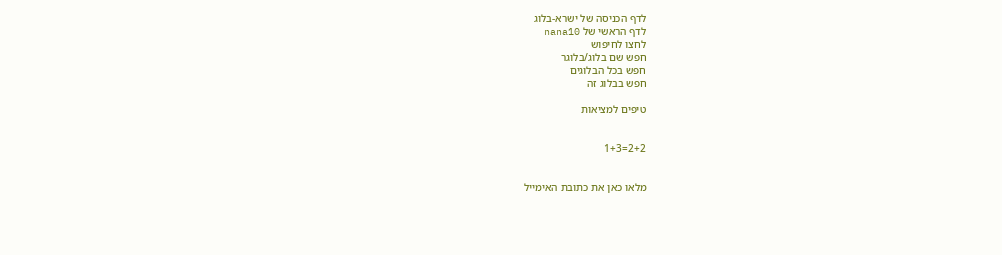לדף הכניסה של ישרא-בלוג
לדף הראשי של nana10
לחצו לחיפוש
חפש שם בלוג/בלוגר
חפש בכל הבלוגים
חפש בבלוג זה

טיפים למציאות


2+2=1+3


מלאו כאן את כתובת האימייל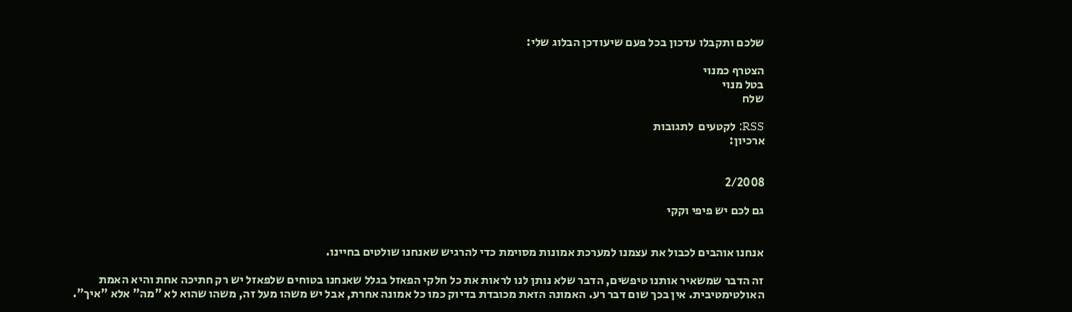שלכם ותקבלו עדכון בכל פעם שיעודכן הבלוג שלי:

הצטרף כמנוי
בטל מנוי
שלח

RSS: לקטעים  לתגובות
ארכיון:


2/2008

גם לכם יש פיפי וקקי


אנחנו אוהבים לכבול את עצמנו למערכת אמונות מסוימת כדי להרגיש שאנחנו שולטים בחיינו.

זה הדבר שמשאיר אותנו טיפשים, הדבר שלא נותן לנו לראות את כל חלקי הפאזל בגלל שאנחנו בטוחים שלפאזל יש רק חתיכה אחת והיא האמת האולטימטיבית. אין בכך שום דבר רע. האמונה הזאת מכובדת בדיוק כמו כל אמונה אחרת, אבל יש משהו מעל זה, משהו שהוא לא "מה" אלא "איך".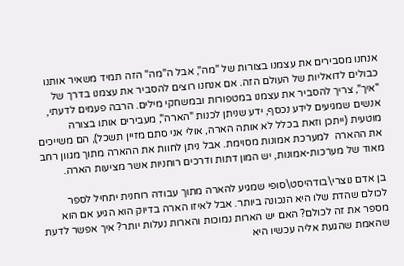אנחנו מסבירים את עצמנו בצורות של "מה", אבל ה"מה" הזה תמיד משאיר אותנו כבולים לדואליות של העולם הזה. אם אנחנו רוצים להסביר את עצמנו בדרך של "איך", צריך להסביר את עצמנו במטפורות ובמשחקי מילים. הרבה פעמים לדעתי, אנשים שמגיעים לידע נכסף, ידע שניתן לכנות "הארה", מעבירים אותו בצורה מוטעית (ייתכן וזאת בכלל לא אותה הארה, אולי אני סתם מזיין תשכל), הם משייכים את ההארה  למערכת אמונות מסוימת. אבל ניתן לחוות את ההארה מתוך מגוון רחב מאוד של מערכות-אמונות, יש המון דתות ודרכים רוחניות אשר מציעות הארה.

בן אדם נוצרי\בודהיסט\סופי שמגיע להארה מתוך עבודה רוחנית יתחיל לספר לכולם שהדת שלו היא הנכונה ביותר. אבל לאיזו הארה בדיוק הוא הגיע אם הוא מספר את זה לכולם? האם יש הארות נמוכות והארות נעלות יותר? איך אפשר לדעת שהאמת שהגעת אליה עכשיו היא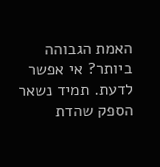האמת הגבוהה ביותר? אי אפשר לדעת. תמיד נשאר הספק שהדת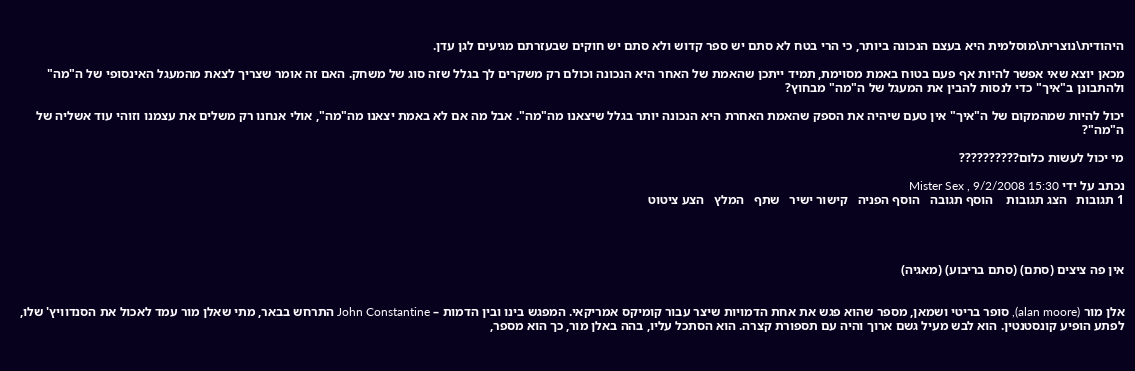היהודית\נוצרית\מוסלמית היא בעצם הנכונה ביותר, כי הרי בטח לא סתם יש ספר קדוש ולא סתם יש חוקים שבעזרתם מגיעים לגן עדן.

מכאן יוצא שאי אפשר להיות אף פעם בטוח באמת מסוימת, תמיד ייתכן שהאמת של האחר היא הנכונה וכולם רק משקרים לך בגלל שזה סוג של משחק. האם זה אומר שצריך לצאת מהמעגל האינסופי של ה"מה" ולהתבונן ב"איך" כדי לנסות להבין את המעגל של ה"מה" מבחוץ?

יכול להיות שמהמקום של ה"איך" אין טעם שיהיה את הספק שהאמת האחרת היא הנכונה יותר בגלל שיצאנו מה"מה". אבל מה אם לא באמת יצאנו מה"מה", אולי אנחנו רק משלים את עצמנו וזוהי עוד אשליה של ה"מה"?

מי יכול לעשות כלום??????????

נכתב על ידי Mister Sex , 9/2/2008 15:30
1 תגובות   הצג תגובות    הוסף תגובה   הוסף הפניה   קישור ישיר   שתף   המלץ   הצע ציטוט




אין פה ציצים (סתם) (סתם בריבוע) (מאגיה)


אלן מור (alan moore), סופר בריטי ושמאן, מספר שהוא פגש את אחת הדמויות שיצר עבור קומיקס אמריקאי. המפגש בינו ובין הדמות – John Constantine התרחש בבאר, מתי שאלן מור עמד לאכול את הסנדוויץ' שלו, לפתע הופיע קונסטנטין. הוא לבש מעיל גשם ארוך והיה עם תספורת קצרה. הוא הסתכל עליו, בהה באלן מור, כך הוא מספר,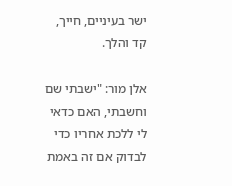ישר בעיניים, חייך, קד והלך.

אלן מור: "ישבתי שם וחשבתי, האם כדאי לי ללכת אחריו כדי לבדוק אם זה באמת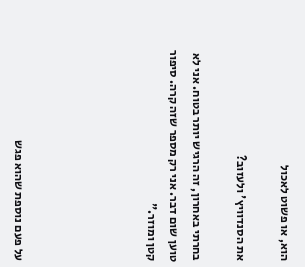הוא, או פשוט לאכול

את הסנדוויץ' ולעזוב?

בחרתי באחרון, זה הרגיש יותר בטוח. אני לא טוען שום דבר. אני רק מספר שזה קרה. סיפור קטן ומוזר."





על פעם נוספת שהוא פגש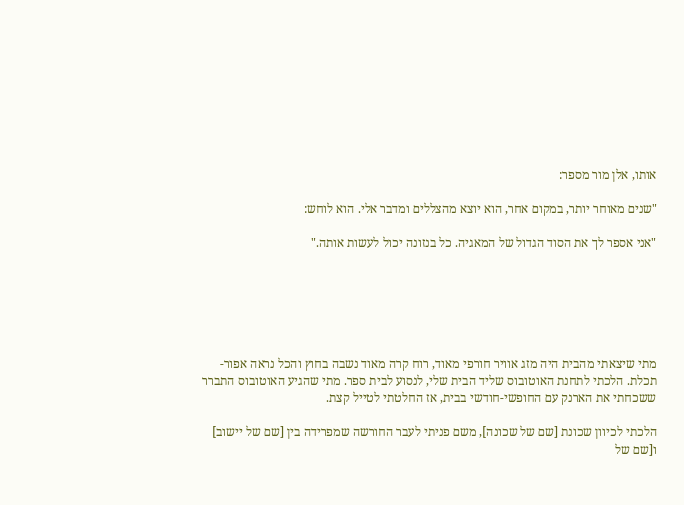אותו, אלן מור מספר:

"שנים מאוחר יותר, במקום אחר, הוא יוצא מהצללים ומדבר אלי. הוא לוחש:

"אני אספר לך את הסוד הגדול של המאגיה. כל בנזונה יכול לעשות אותה."






מתי שיצאתי מהבית היה מזג אוויר חורפי מאוד, רוח קרה מאוד נשבה בחוץ והכל נראה אפור-תכלת. הלכתי לתחנת האוטובוס שליד הבית שלי, לנסוע לבית ספר. מתי שהגיע האוטובוס התברר ששכחתי את הארנק עם החופשי-חודשי בבית, אז החלטתי לטייל קצת.

הלכתי לכיוון שכונת [שם של שכונה], משם פניתי לעבר החורשה שמפרידה בין [שם של יישוב] ו[שם של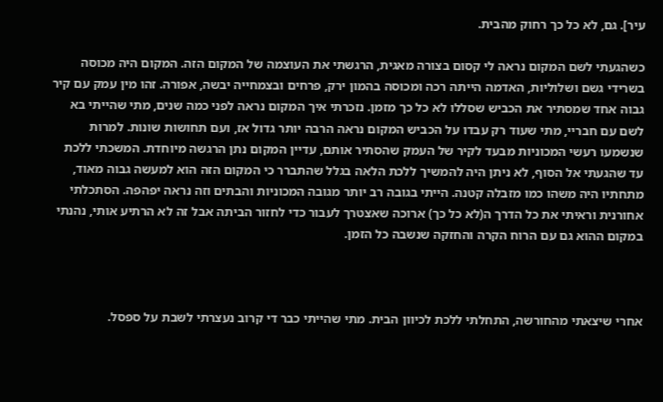עיר]. גם, לא כל כך רחוק מהבית.

כשהגעתי לשם המקום נראה לי קסום בצורה מאגית, הרגשתי את העוצמה של המקום הזה. המקום היה מכוסה בשרידי גשם ושלוליות, האדמה הייתה רכה ומכוסה בהמון ירק, פרחים ובצמחייה יבשה, אפורה. זהו מין עמק עם קיר גבוה אחד שמסתיר את הכביש שסללו לא כל כך מזמן. נזכרתי איך המקום נראה לפני כמה שנים, מתי שהייתי בא לשם עם חבריי, מתי שעוד רק עבדו על הכביש המקום נראה הרבה יותר גדול אז, ועם תחושות שונות. למרות שנשמעו רעשי המכוניות מבעד לקיר של העמק שהסתיר אותם, עדיין המקום נתן הרגשה מיוחדת. המשכתי ללכת עד שהגעתי אל הסוף, לא ניתן היה להמשיך ללכת הלאה בגלל שהתברר כי המקום הזה הוא למעשה גבוה מאוד, מתחתיו היה משהו כמו מזבלה קטנה. הייתי בגובה רב יותר מגובה המכוניות והבתים וזה נראה יפהפה. הסתכלתי אחורנית וראיתי את כל הדרך ה(לא כל כך) ארוכה שאצטרך לעבור כדי לחזור הביתה אבל זה לא הרתיע אותי, נהנתי במקום ההוא גם עם הרוח הקרה והחזקה שנשבה כל הזמן.



אחרי שיצאתי מהחורשה, התחלתי ללכת לכיוון הבית. מתי שהייתי כבר די קרוב נעצרתי לשבת על ספסל.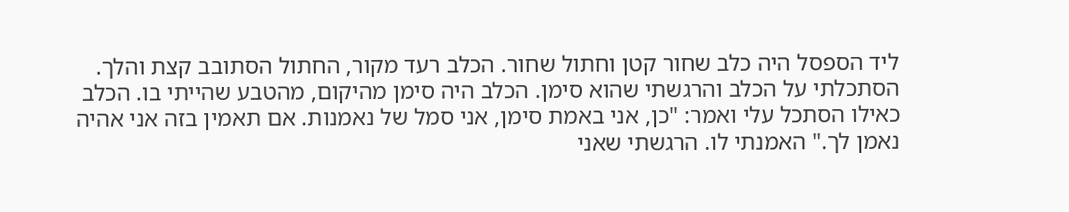ליד הספסל היה כלב שחור קטן וחתול שחור. הכלב רעד מקור, החתול הסתובב קצת והלך. הסתכלתי על הכלב והרגשתי שהוא סימן. הכלב היה סימן מהיקום, מהטבע שהייתי בו. הכלב כאילו הסתכל עלי ואמר: "כן, אני באמת סימן, אני סמל של נאמנות. אם תאמין בזה אני אהיה נאמן לך." האמנתי לו. הרגשתי שאני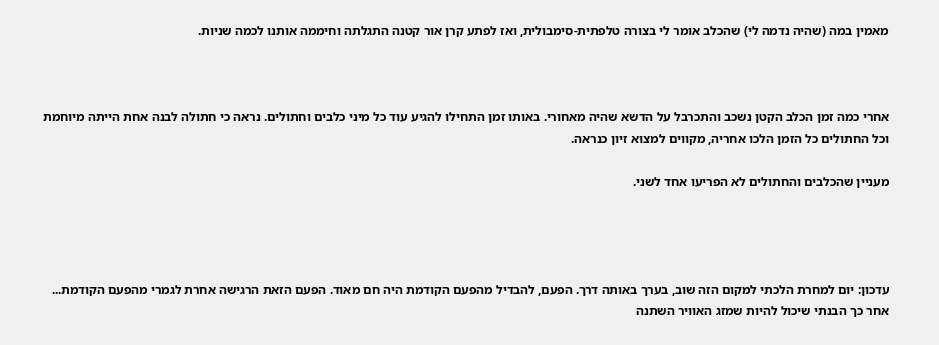מאמין במה (שהיה נדמה לי) שהכלב אומר לי בצורה טלפתית-סימבולית, ואז לפתע קרן אור קטנה התגלתה וחיממה אותנו לכמה שניות.



אחרי כמה זמן הכלב הקטן נשכב והתכרבל על הדשא שהיה מאחורי. באותו זמן התחילו להגיע עוד כל מיני כלבים וחתולים. נראה כי חתולה לבנה אחת הייתה מיוחמת וכל החתולים כל הזמן הלכו אחריה, מקווים למצוא זיון כנראה.

מעניין שהכלבים והחתולים לא הפריעו אחד לשני.




עדכון: יום למחרת הלכתי למקום הזה שוב, בערך באותה דרך. הפעם, להבדיל מהפעם הקודמת היה חם מאוד. הפעם הזאת הרגישה אחרת לגמרי מהפעם הקודמת... אחר כך הבנתי שיכול להיות שמזג האוויר השתנה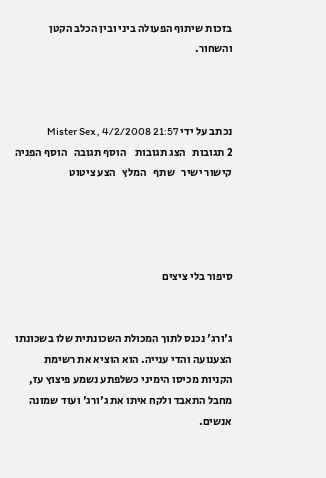בזכות שיתוף הפעולה ביני ובין הכלב הקטן והשחור.



נכתב על ידי Mister Sex , 4/2/2008 21:57
2 תגובות   הצג תגובות    הוסף תגובה   הוסף הפניה   קישור ישיר   שתף   המלץ   הצע ציטוט




סיפור בלי ציצים


ג'ורג' נכנס לתוך המכולת השכונתית שלו בשכונתו הצענועה והדי ענייה. הוא הוציא את רשימת הקניות מכיסו הימיני כשלפתע נשמע פיצוץ עז, מחבל התאבד ולקח איתו את ג'ורג' ועוד שמונה אנשים.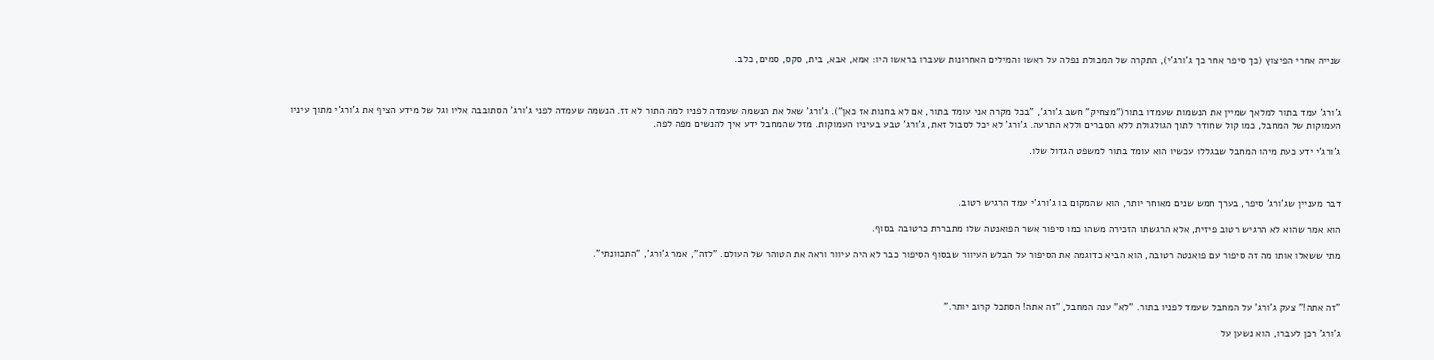שנייה אחרי הפיצוץ (כך סיפר אחר כך ג'ורג'י), התקרה של המכולת נפלה על ראשו והמילים האחרונות שעברו בראשו היו: אמא, אבא, בית, סקס, סמים, כלב.



ג'ורג' עמד בתור למלאך שמיין את הנשמות שעמדו בתור("מצחיק" חשב ג'ורג', "בכל מקרה אני עומד בתור, אם לא בחנות אז כאן"). ג'ורג' שאל את הנשמה שעמדה לפניו למה התור לא זז. הנשמה שעמדה לפני ג'ורג' הסתובבה אליו וגל של מידע הציף את ג'ורג'י מתוך עיניו העמוקות של המחבל, כמו קול שחודר לתוך הגולגולת ללא הסברים וללא התרעה. ג'ורג' לא יכל לסבול זאת, ג'ורג' טבע בעיניו העמוקות. מזל שהמחבל ידע איך להנשים מפה לפה.

ג'ורג'י ידע כעת מיהו המחבל שבגללו עכשיו הוא עומד בתור למשפט הגדול שלו.



דבר מעניין שג'ורג' סיפר, בערך חמש שנים מאוחר יותר, הוא שהמקום בו ג'ורג'י עמד הרגיש רטוב.

הוא אמר שהוא לא הרגיש רטוב פיזית, אלא הרגשתו הזכירה משהו כמו סיפור אשר הפואנטה שלו מתבררת כרטובה בסוף.

מתי ששאלו אותו מה זה סיפור עם פואנטה רטובה, הוא הביא כדוגמה את הסיפור על הבלש העיוור שבסוף הסיפור כבר לא היה עיוור וראה את הטוהר של העולם. "לזה", אמר ג'ורג', "התכוונתי".



"זה אתה!" צעק ג'ורג' על המחבל שעמד לפניו בתור. "לא" ענה המחבל, "זה אתה! הסתכל קרוב יותר."

ג'ורג' רכן לעברו, הוא נשען על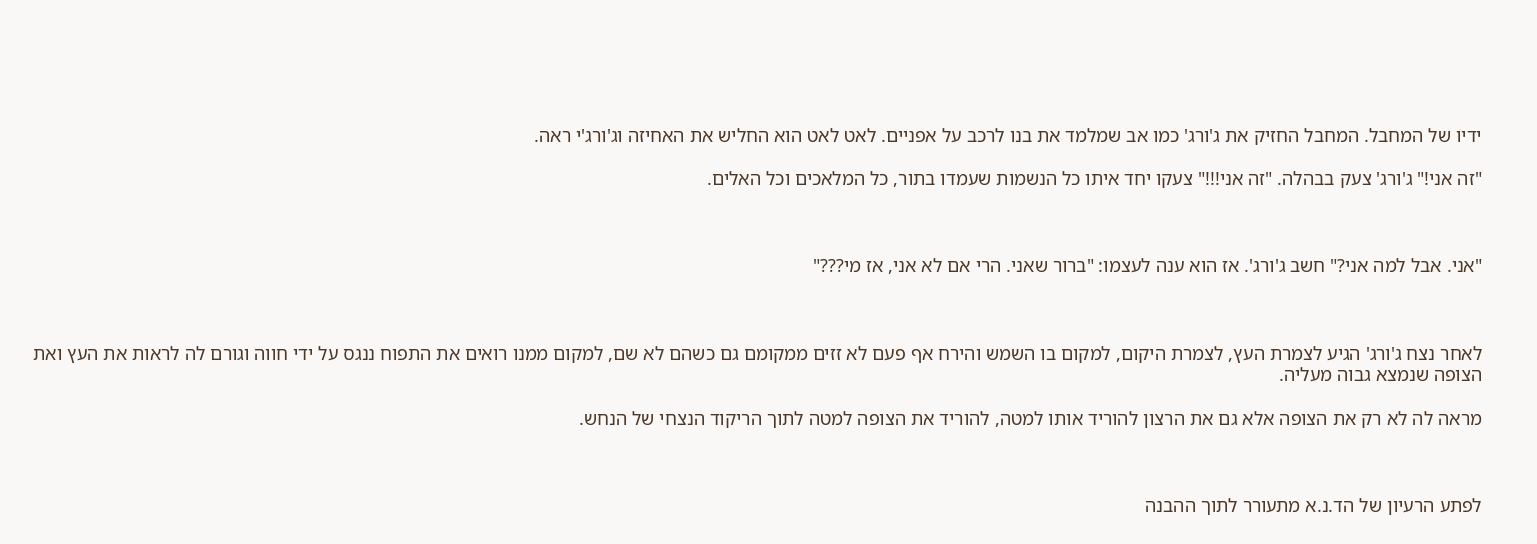ידיו של המחבל. המחבל החזיק את ג'ורג' כמו אב שמלמד את בנו לרכב על אפניים. לאט לאט הוא החליש את האחיזה וג'ורג'י ראה.

"זה אני!" ג'ורג' צעק בבהלה. "זה אני!!!" צעקו יחד איתו כל הנשמות שעמדו בתור, כל המלאכים וכל האלים.



"אני. אבל למה אני?" חשב ג'ורג'. אז הוא ענה לעצמו: "ברור שאני. הרי אם לא אני, אז מי???"



לאחר נצח ג'ורג' הגיע לצמרת העץ, לצמרת היקום, למקום בו השמש והירח אף פעם לא זזים ממקומם גם כשהם לא שם, למקום ממנו רואים את התפוח ננגס על ידי חווה וגורם לה לראות את העץ ואת הצופה שנמצא גבוה מעליה.

מראה לה לא רק את הצופה אלא גם את הרצון להוריד אותו למטה, להוריד את הצופה למטה לתוך הריקוד הנצחי של הנחש.



לפתע הרעיון של הד.נ.א מתעורר לתוך ההבנה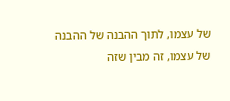של עצמו, לתוך ההבנה של ההבנה של עצמו, זה מבין שזה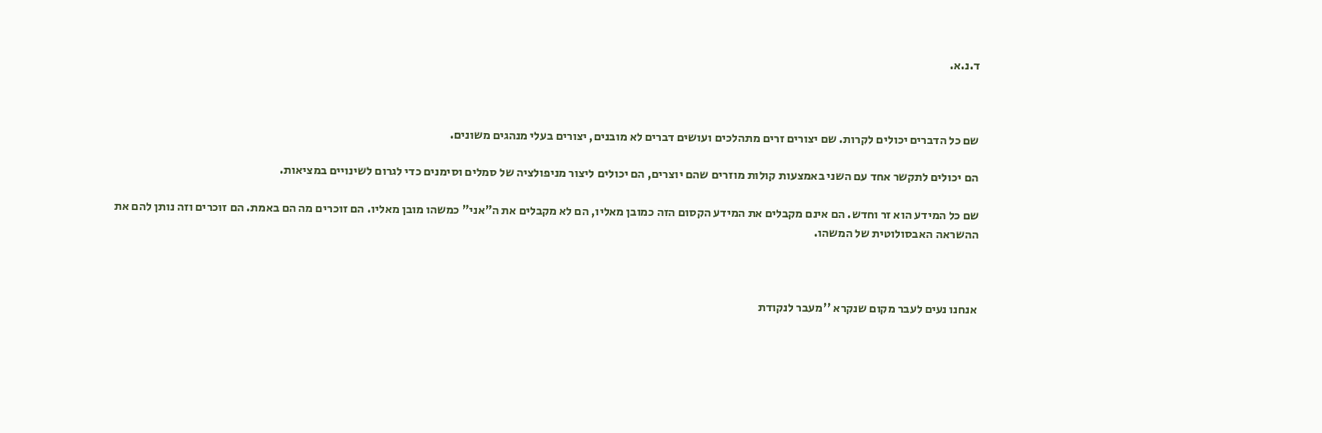ד.נ.א.



שם כל הדברים יכולים לקרות. שם יצורים זרים מתהלכים ועושים דברים לא מובנים, יצורים בעלי מנהגים משונים.

הם יכולים לתקשר אחד עם השני באמצעות קולות מוזרים שהם יוצרים, הם יכולים ליצור מניפולציה של סמלים וסימנים כדי לגרום לשינויים במציאות.

שם כל המידע הוא זר וחדש. הם אינם מקבלים את המידע הקסום הזה כמובן מאליו, הם לא מקבלים את ה"אני" כמשהו מובן מאליו. הם זוכרים מה הם באמת. הם זוכרים וזה נותן להם את ההשראה האבסולוטית של המשהו.



אנחנו נעים לעבר מקום שנקרא ''מעבר לנקודת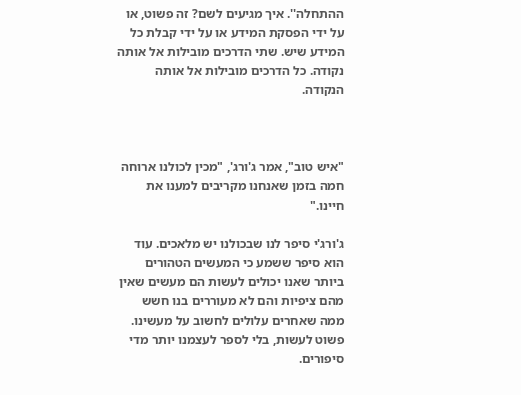ההתחלה''. איך מגיעים לשם? זה פשוט, או על ידי הפסקת המידע או על ידי קבלת כל המידע שיש. שתי הדרכים מובילות אל אותה נקודה. כל הדרכים מובילות אל אותה הנקודה.



"איש טוב", אמר ג'ורג', "מכין לכולנו ארוחה חמה בזמן שאנחנו מקריבים למענו את חיינו."

ג'ורג'י סיפר לנו שבכולנו יש מלאכים. עוד הוא סיפר ששמע כי המעשים הטהורים ביותר שאנו יכולים לעשות הם מעשים שאין מהם ציפיות והם לא מעוררים בנו חשש ממה שאחרים עלולים לחשוב על מעשינו. פשוט לעשות, בלי לספר לעצמנו יותר מדי סיפורים.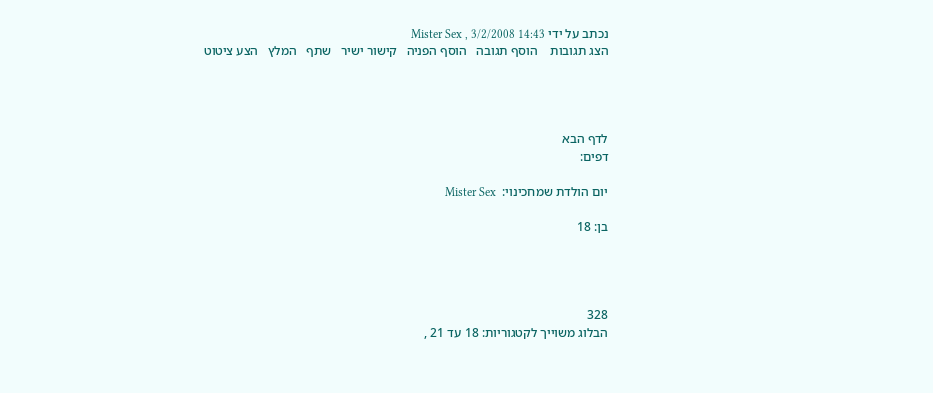נכתב על ידי Mister Sex , 3/2/2008 14:43
הצג תגובות    הוסף תגובה   הוסף הפניה   קישור ישיר   שתף   המלץ   הצע ציטוט




לדף הבא
דפים:

יום הולדת שמחכינוי:  Mister Sex

בן: 18




328
הבלוג משוייך לקטגוריות: 18 עד 21 ,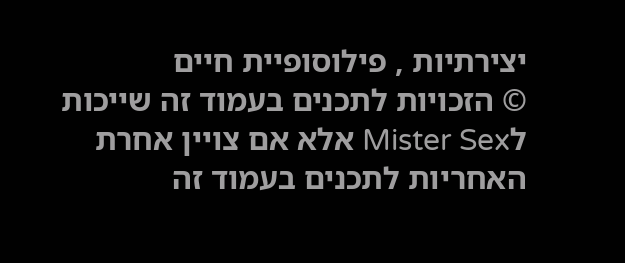יצירתיות , פילוסופיית חיים
© הזכויות לתכנים בעמוד זה שייכות לMister Sex אלא אם צויין אחרת
האחריות לתכנים בעמוד זה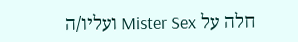חלה על Mister Sex ועליו/ה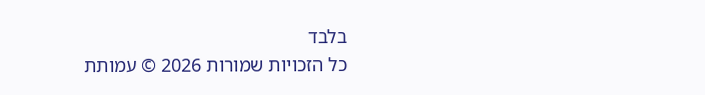בלבד
כל הזכויות שמורות 2026 © עמותת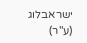ישראבלוג (ע"ר)